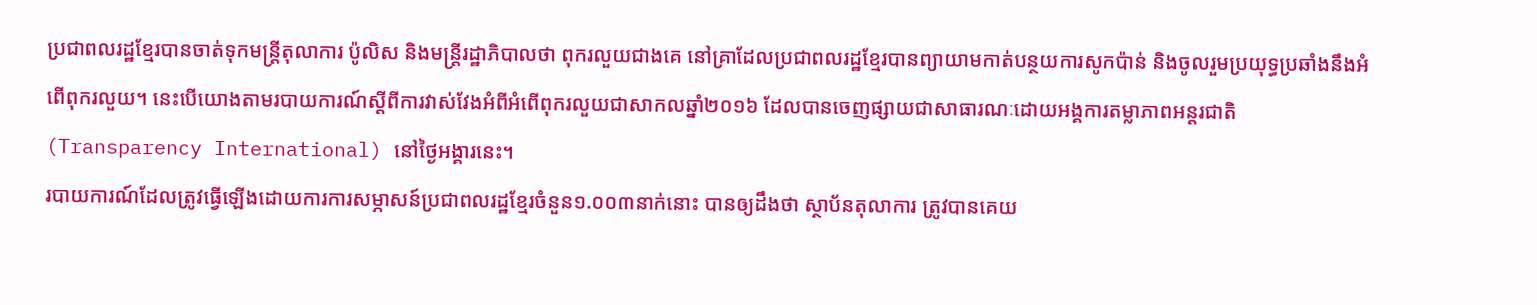ប្រជាពលរដ្ឋខ្មែរបានចាត់ទុកមន្ត្រីតុលាការ ប៉ូលិស និងមន្ត្រីរដ្ឋាភិបាលថា ពុករលួយជាងគេ នៅគ្រាដែលប្រជាពលរដ្ឋខ្មែរបានព្យាយាមកាត់បន្ថយការសូកប៉ាន់ និងចូលរួមប្រយុទ្ធប្រឆាំងនឹងអំពើពុករលួយ។ នេះបើយោងតាមរបាយការណ៍ស្តីពីការវាស់វែងអំពីអំពើពុករលួយជាសាកលឆ្នាំ២០១៦ ដែលបានចេញផ្សាយជាសាធារណៈដោយអង្គការតម្លាភាពអន្តរជាតិ (Transparency International) នៅថ្ងៃអង្គារនេះ។
របាយការណ៍ដែលត្រូវធ្វើឡើងដោយការការសម្ភាសន៍ប្រជាពលរដ្ឋខ្មែរចំនួន១.០០៣នាក់នោះ បានឲ្យដឹងថា ស្ថាប័នតុលាការ ត្រូវបានគេយ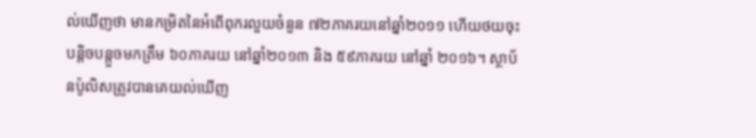ល់ឃើញថា មានកម្រិតនៃអំពើពុករលួយចំនួន ៧២ភាគរយនៅឆ្នាំ២០១១ ហើយថយចុះបន្តិចបន្តួចមកត្រឹម ៦០ភាគរយ នៅឆ្នាំ២០១៣ និង ៥៩ភាគរយ នៅឆ្នាំ ២០១៦។ ស្ថាប័នប៉ូលិសត្រូវបានគេយល់ឃើញ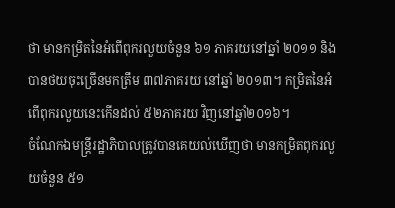ថា មានកម្រិតនៃអំពើពុករលួយចំនួន ៦១ ភាគរយនៅឆ្នាំ ២០១១ និងបានថយចុះច្រើនមកត្រឹម ៣៧ភាគរយ នៅឆ្នាំ ២០១៣។ កម្រិតនៃអំពើពុករលួយនេះកើនដល់ ៥២ភាគរយ វិញនៅឆ្នាំ២០១៦។
ចំណែកឯមន្ត្រីរដ្ឋាភិបាលត្រូវបានគេយល់ឃើញថា មានកម្រិតពុករលួយចំនួន ៥១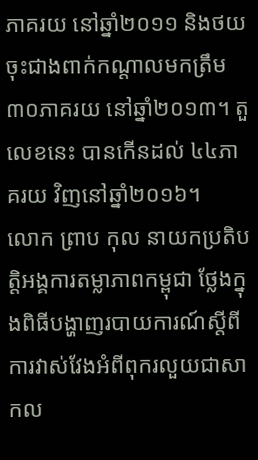ភាគរយ នៅឆ្នាំ២០១១ និងថយចុះជាងពាក់កណ្តាលមកត្រឹម ៣០ភាគរយ នៅឆ្នាំ២០១៣។ តួលេខនេះ បានកើនដល់ ៤៤ភាគរយ វិញនៅឆ្នាំ២០១៦។
លោក ព្រាប កុល នាយកប្រតិបត្តិអង្គការតម្លាភាពកម្ពុជា ថ្លែងក្នុងពិធីបង្ហាញរបាយការណ៍ស្តីពីការវាស់វែងអំពីពុករលួយជាសាកល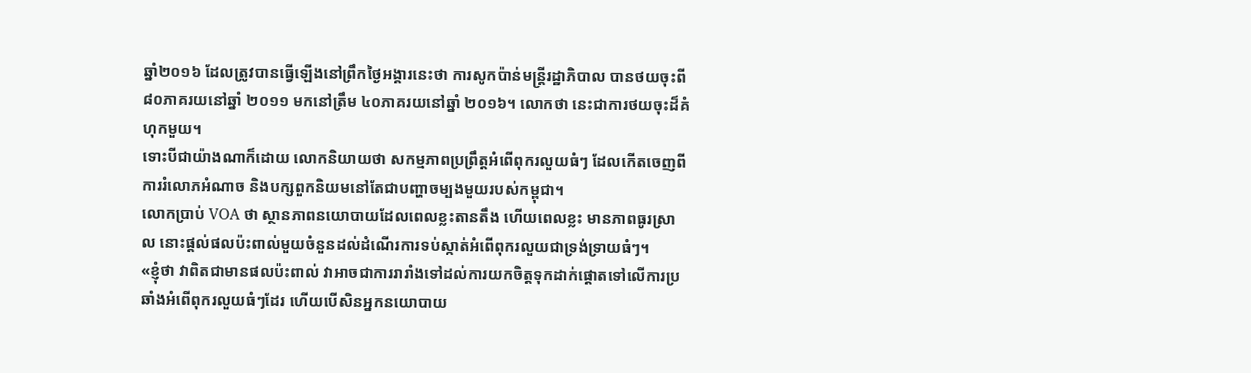ឆ្នាំ២០១៦ ដែលត្រូវបានធ្វើឡើងនៅព្រឹកថ្ងៃអង្គារនេះថា ការសូកប៉ាន់មន្ត្រីរដ្ឋាភិបាល បានថយចុះពី ៨០ភាគរយនៅឆ្នាំ ២០១១ មកនៅត្រឹម ៤០ភាគរយនៅឆ្នាំ ២០១៦។ លោកថា នេះជាការថយចុះដ៏គំហុកមួយ។
ទោះបីជាយ៉ាងណាក៏ដោយ លោកនិយាយថា សកម្មភាពប្រព្រឹត្តអំពើពុករលួយធំៗ ដែលកើតចេញពីការរំលោភអំណាច និងបក្សពួកនិយមនៅតែជាបញ្ហាចម្បងមួយរបស់កម្ពុជា។
លោកប្រាប់ VOA ថា ស្ថានភាពនយោបាយដែលពេលខ្លះតានតឹង ហើយពេលខ្លះ មានភាពធូរស្រាល នោះផ្តល់ផលប៉ះពាល់មួយចំនួនដល់ដំណើរការទប់ស្កាត់អំពើពុករលួយជាទ្រង់ទ្រាយធំៗ។
«ខ្ញុំថា វាពិតជាមានផលប៉ះពាល់ វាអាចជាការរារាំងទៅដល់ការយកចិត្តទុកដាក់ផ្តោតទៅលើការប្រឆាំងអំពើពុករលួយធំៗដែរ ហើយបើសិនអ្នកនយោបាយ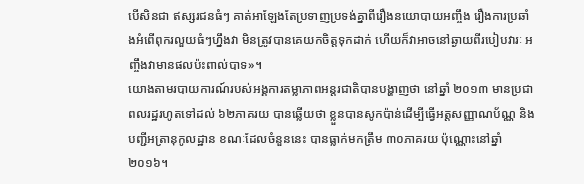បើសិនជា ឥស្សរជនធំៗ គាត់អាឡែងតែប្រទាញប្រទង់គ្នាពីរឿងនយោបាយអញ្ចឹង រឿងការប្រឆាំងអំពើពុករលួយធំៗហ្នឹងវា មិនត្រូវបានគេយកចិត្តទុកដាក់ ហើយក៏វាអាចនៅឆ្ងាយពីរបៀបវារៈ អញ្ចឹងវាមានផលប៉ះពាល់បាទ»។
យោងតាមរបាយការណ៍របស់អង្គការតម្លាភាពអន្តរជាតិបានបង្ហាញថា នៅឆ្នាំ ២០១៣ មានប្រជាពលរដ្ឋរហូតទៅដល់ ៦២ភាគរយ បានឆ្លើយថា ខ្លួនបានសូកប៉ាន់ដើម្បីធ្វើអត្តសញ្ញាណប័ណ្ណ និងបញ្ជីអត្រានុកូលដ្ឋាន ខណៈដែលចំនួននេះ បានធ្លាក់មកត្រឹម ៣០ភាគរយ ប៉ុណ្ណោះនៅឆ្នាំ ២០១៦។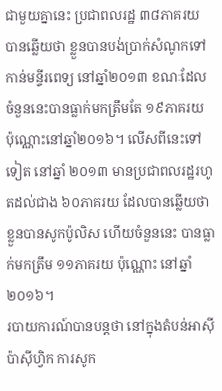ជាមួយគ្នានេះ ប្រជាពលរដ្ឋ ៣៨ភាគរយ បានឆ្លើយថា ខ្លួនបានបង់ប្រាក់សំណូកទៅកាន់មន្ទីរពេទ្យ នៅឆ្នាំ២០១៣ ខណៈដែលចំនួននេះបានធ្លាក់មកត្រឹមតែ ១៩ភាគរយ ប៉ុណ្ណោះនៅឆ្នាំ២០១៦។ លើសពីនេះទៅទៀត នៅឆ្នាំ ២០១៣ មានប្រជាពលរដ្ឋរហូតដល់ជាង ៦០ភាគរយ ដែលបានឆ្លើយថា ខ្លួនបានសូកប៉ូលិស ហើយចំនួននេះ បានធ្លាក់មកត្រឹម ១១ភាគរយ ប៉ុណ្ណោះ នៅឆ្នាំ ២០១៦។
របាយការណ៍បានបន្តថា នៅក្នុងតំបន់អាស៊ីប៉ាស៊ីហ្វិក ការសូក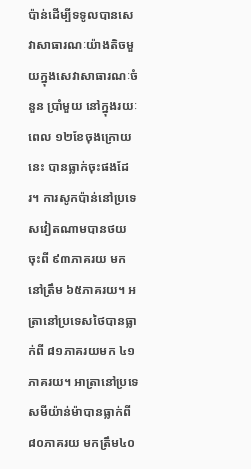ប៉ាន់ដើម្បីទទូលបានសេវាសាធារណៈយ៉ាងតិចមួយក្នុងសេវាសាធារណៈចំនួន ប្រាំមួយ នៅក្នុងរយៈពេល ១២ខែចុងក្រោយនេះ បានធ្លាក់ចុះផងដែរ។ ការសូកប៉ាន់នៅប្រទេសវៀតណាមបានថយចុះពី ៩៣ភាគរយ មកនៅត្រឹម ៦៥ភាគរយ។ អត្រានៅប្រទេសថៃបានធ្លាក់ពី ៨១ភាគរយមក ៤១ភាគរយ។ អាត្រានៅប្រទេសមីយ៉ាន់ម៉ាបានធ្លាក់ពី ៨០ភាគរយ មកត្រឹម៤០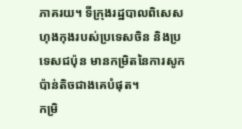ភាគរយ។ ទីក្រុងរដ្ឋបាលពិសេសហុងកុងរបស់ប្រទេសចិន និងប្រទេសជប៉ុន មានកម្រិតនៃការសូកប៉ាន់តិចជាងគេបំផុត។
កម្រិ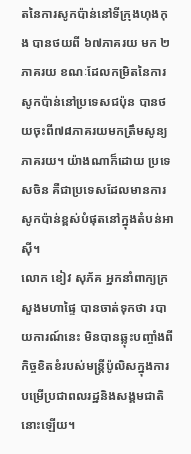តនៃការសូកប៉ាន់នៅទីក្រុងហុងកុង បានថយពី ៦៧ភាគរយ មក ២ភាគរយ ខណៈដែលកម្រិតនៃការសូកប៉ាន់នៅប្រទេសជប៉ុន បានថយចុះពី៧៨ភាគរយមកត្រឹមសូន្យភាគរយ។ យ៉ាងណាក៏ដោយ ប្រទេសចិន គឺជាប្រទេសដែលមានការសូកប៉ាន់ខ្ពស់បំផុតនៅក្នុងតំបន់អាស៊ី។
លោក ខៀវ សុភ័គ អ្នកនាំពាក្យក្រសួងមហាផ្ទៃ បានចាត់ទុកថា របាយការណ៍នេះ មិនបានឆ្លុះបញ្ចាំងពីកិច្ចខិតខំរបស់មន្ត្រីប៉ូលិសក្នុងការបម្រើប្រជាពលរដ្ឋនិងសង្គមជាតិនោះឡើយ។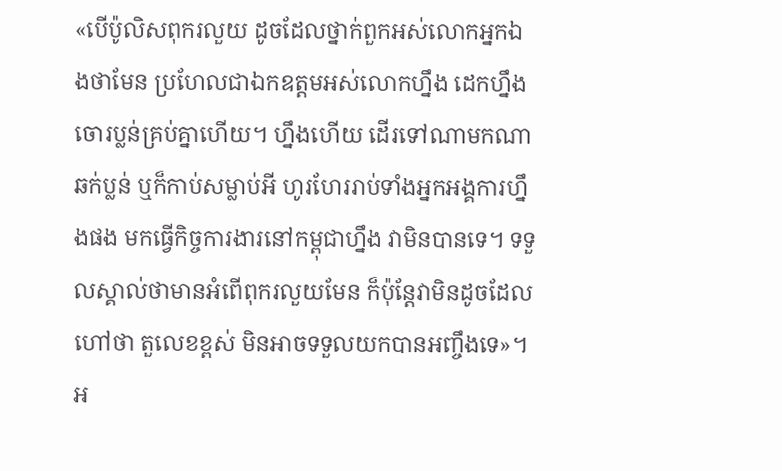«បើប៉ូលិសពុករលួយ ដូចដែលថ្នាក់ពួកអស់លោកអ្នកឯងថាមែន ប្រហែលជាឯកឧត្តមអស់លោកហ្នឹង ដេកហ្នឹងចោរប្លន់គ្រប់គ្នាហើយ។ ហ្នឹងហើយ ដើរទៅណាមកណាឆក់ប្លន់ ឬក៏កាប់សម្លាប់អី ហូរហែររាប់ទាំងអ្នកអង្គការហ្នឹងផង មកធ្វើកិច្ចការងារនៅកម្ពុជាហ្នឹង វាមិនបានទេ។ ទទួលស្គាល់ថាមានអំពើពុករលួយមែន ក៏ប៉ុន្តែវាមិនដូចដែលហៅថា តួលេខខ្ពស់ មិនអាចទទួលយកបានអញ្ចឹងទេ»។
អ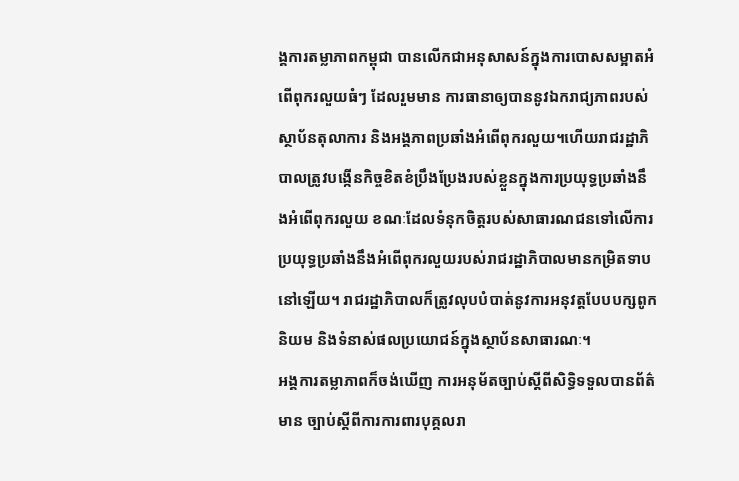ង្គការតម្លាភាពកម្ពុជា បានលើកជាអនុសាសន៍ក្នុងការបោសសម្អាតអំពើពុករលួយធំៗ ដែលរួមមាន ការធានាឲ្យបាននូវឯករាជ្យភាពរបស់ស្ថាប័នតុលាការ និងអង្គភាពប្រឆាំងអំពើពុករលួយ។ហើយរាជរដ្ឋាភិបាលត្រូវបង្កើនកិច្ចខិតខំប្រឹងប្រែងរបស់ខ្លួនក្នុងការប្រយុទ្ធប្រឆាំងនឹងអំពើពុករលួយ ខណៈដែលទំនុកចិត្តរបស់សាធារណជនទៅលើការប្រយុទ្ធប្រឆាំងនឹងអំពើពុករលួយរបស់រាជរដ្ឋាភិបាលមានកម្រិតទាបនៅឡើយ។ រាជរដ្ឋាភិបាលក៏ត្រូវលុបបំបាត់នូវការអនុវត្តបែបបក្សពូកនិយម និងទំនាស់ផលប្រយោជន៍ក្នុងស្ថាប័នសាធារណៈ។
អង្គការតម្លាភាពក៏ចង់ឃើញ ការអនុម័តច្បាប់ស្តីពីសិទ្ធិទទួលបានព័ត៌មាន ច្បាប់ស្តីពីការការពារបុគ្គលរា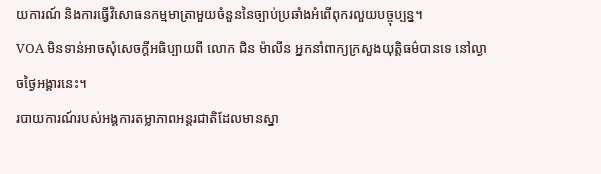យការណ៍ និងការធ្វើវិសោធនកម្មមាត្រាមួយចំនួននៃច្បាប់ប្រឆាំងអំពើពុករលួយបច្ចុប្បន្ន។
VOA មិនទាន់អាចសុំសេចក្តីអធិប្បាយពី លោក ជិន ម៉ាលីន អ្នកនាំពាក្យក្រសួងយុត្តិធម៌បានទេ នៅល្ងាចថ្ងៃអង្គារនេះ។
របាយការណ៍របស់អង្គការតម្លាភាពអន្តរជាតិដែលមានស្នា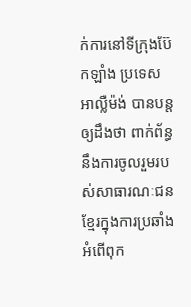ក់ការនៅទីក្រុងប៊ែកឡាំង ប្រទេសអាល្លឺម៉ង់ បានបន្តឲ្យដឹងថា ពាក់ព័ន្ធនឹងការចូលរួមរបស់សាធារណៈជនខ្មែរក្នុងការប្រឆាំងអំពើពុក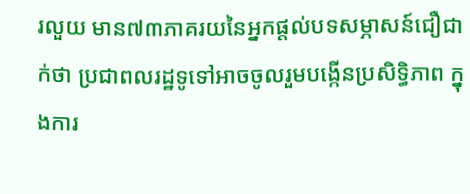រលួយ មាន៧៣ភាគរយនៃអ្នកផ្តល់បទសម្ភាសន៍ជឿជាក់ថា ប្រជាពលរដ្ឋទូទៅអាចចូលរួមបង្កើនប្រសិទ្ធិភាព ក្នុងការ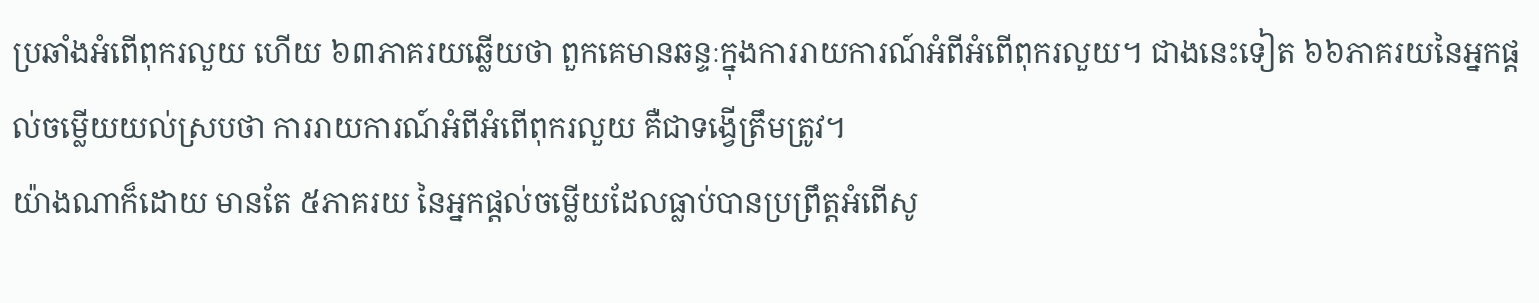ប្រឆាំងអំពើពុករលួយ ហើយ ៦៣ភាគរយឆ្លើយថា ពួកគេមានឆន្ទៈក្នុងការរាយការណ៍អំពីអំពើពុករលួយ។ ជាងនេះទៀត ៦៦ភាគរយនៃអ្នកផ្តល់ចម្លើយយល់ស្របថា ការរាយការណ៍អំពីអំពើពុករលួយ គឺជាទង្វើត្រឹមត្រូវ។
យ៉ាងណាក៏ដោយ មានតែ ៥ភាគរយ នៃអ្នកផ្តល់ចម្លើយដែលធ្លាប់បានប្រព្រឹត្តអំពើសូ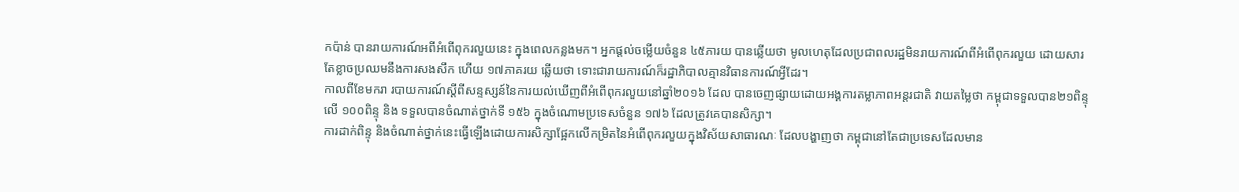កប៉ាន់ បានរាយការណ៍អពីអំពើពុករលួយនេះ ក្នុងពេលកន្លងមក។ អ្នកផ្តល់ចម្លើយចំនួន ៤៥ភារយ បានឆ្លើយថា មូលហេតុដែលប្រជាពលរដ្ឋមិនរាយការណ៍ពីអំពើពុករលួយ ដោយសារតែខ្លាចប្រឈមនឹងការសងសឹក ហើយ ១៧ភាគរយ ឆ្លើយថា ទោះជារាយការណ៍ក៏រដ្ឋាភិបាលគ្មានវិធានការណ៍អ្វីដែរ។
កាលពីខែមករា របាយការណ៍ស្តីពីសន្ទស្សន៍នៃការយល់ឃើញពីអំពើពុករលួយនៅឆ្នាំ២០១៦ ដែល បានចេញផ្សាយដោយអង្គការតម្លាភាពអន្តរជាតិ វាយតម្លៃថា កម្ពុជាទទួលបាន២១ពិន្ទុ លើ ១០០ពិន្ទុ និង ទទួលបានចំណាត់ថ្នាក់ទី ១៥៦ ក្នុងចំណោមប្រទេសចំនួន ១៧៦ ដែលត្រូវគេបានសិក្សា។
ការដាក់ពិន្ទុ និងចំណាត់ថ្នាក់នេះធ្វើឡើងដោយការសិក្សាផ្អែកលើកម្រិតនៃអំពើពុករលួយក្នុងវិស័យសាធារណៈ ដែលបង្ហាញថា កម្ពុជានៅតែជាប្រទេសដែលមាន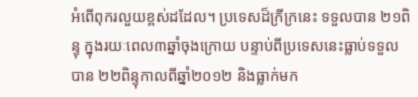អំពើពុករលួយខ្ពស់ដដែល។ ប្រទេសដ៏ក្រីក្រនេះ ទទួលបាន ២១ពិន្ទុ ក្នុងរយៈពេល៣ឆ្នាំចុងក្រោយ បន្ទាប់ពីប្រទេសនេះធ្លាប់ទទួលបាន ២២ពិន្ទុកាលពីឆ្នាំ២០១២ និងធ្លាក់មក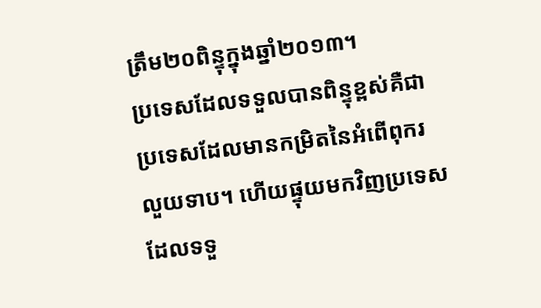ត្រឹម២០ពិន្ទុក្នុងឆ្នាំ២០១៣។
ប្រទេសដែលទទួលបានពិន្ទុខ្ពស់គឺជាប្រទេសដែលមានកម្រិតនៃអំពើពុករលួយទាប។ ហើយផ្ទុយមកវិញប្រទេសដែលទទួ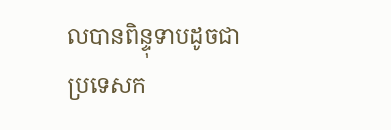លបានពិន្ទុទាបដូចជាប្រទេសក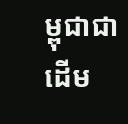ម្ពុជាជាដើម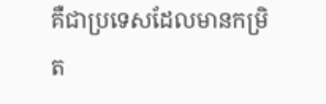គឺជាប្រទេសដែលមានកម្រិត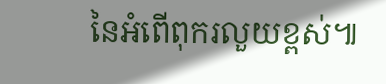នៃអំពើពុករលួយខ្ពស់៕